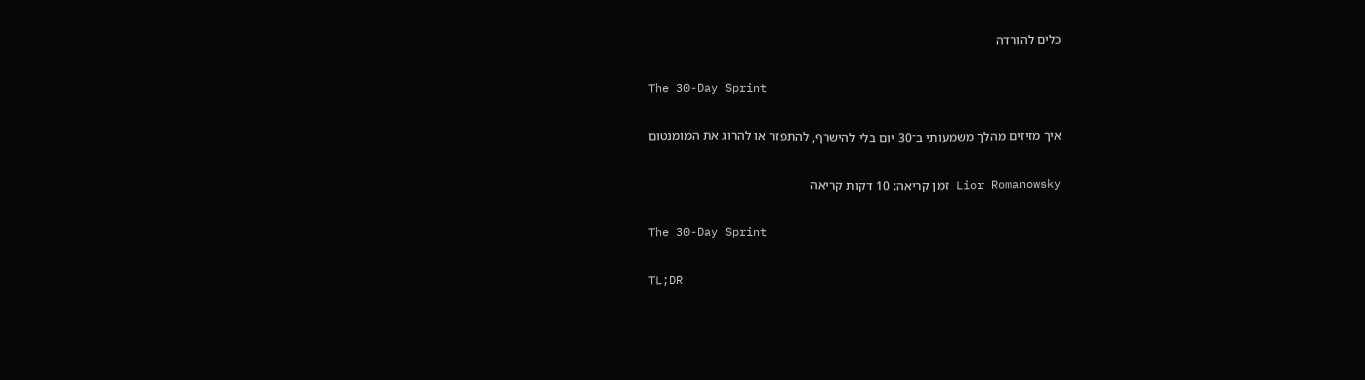כלים להורדה

The 30-Day Sprint

איך מזיזים מהלך משמעותי ב־30 יום בלי להישרף, להתפזר או להרוג את המומנטום

Lior Romanowsky זמן קריאה: 10 דקות קריאה

The 30-Day Sprint

TL;DR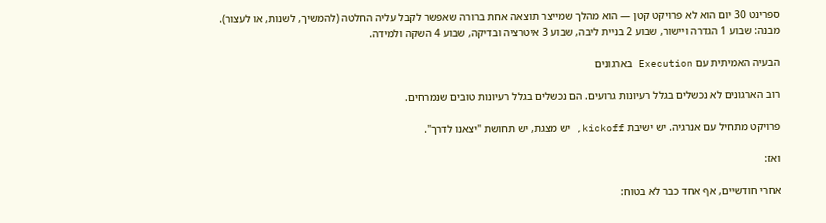ספרינט 30 יום הוא לא פרויקט קטן — הוא מהלך שמייצר תוצאה אחת ברורה שאפשר לקבל עליה החלטה (להמשיך, לשנות, או לעצור). מבנה: שבוע 1 הגדרה ויישור, שבוע 2 בניית ליבה, שבוע 3 איטרציה ובדיקה, שבוע 4 השקה ולמידה.

הבעיה האמיתית עם Execution בארגונים

רוב הארגונים לא נכשלים בגלל רעיונות גרועים. הם נכשלים בגלל רעיונות טובים שנמרחים.

פרויקט מתחיל עם אנרגיה. יש ישיבת kickoff, יש מצגת, יש תחושת "יצאנו לדרך".

ואז:

אחרי חודשיים, אף אחד כבר לא בטוח: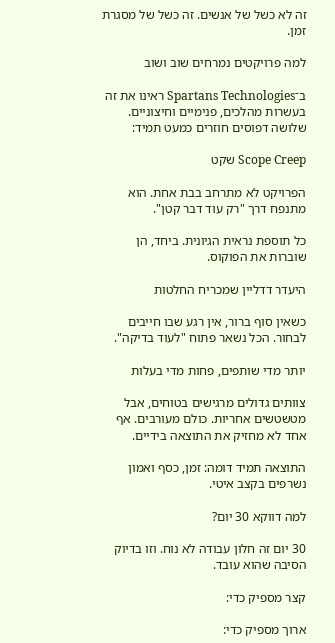זה לא כשל של אנשים. זה כשל של מסגרת זמן.

למה פרויקטים נמרחים שוב ושוב

ב־Spartans Technologies ראינו את זה בעשרות מהלכים, פנימיים וחיצוניים. שלושה דפוסים חוזרים כמעט תמיד:

Scope Creep שקט

הפרויקט לא מתרחב בבת אחת. הוא מתנפח דרך "רק עוד דבר קטן".

כל תוספת נראית הגיונית. ביחד, הן שוברות את הפוקוס.

היעדר דדליין שמכריח החלטות

כשאין סוף ברור, אין רגע שבו חייבים לבחור. הכל נשאר פתוח "לעוד בדיקה".

יותר מדי שותפים, פחות מדי בעלות

צוותים גדולים מרגישים בטוחים, אבל מטשטשים אחריות. כולם מעורבים. אף אחד לא מחזיק את התוצאה בידיים.

התוצאה תמיד דומה: זמן, כסף ואמון נשרפים בקצב איטי.

למה דווקא 30 יום?

30 יום זה חלון עבודה לא נוח. וזו בדיוק הסיבה שהוא עובד.

קצר מספיק כדי:

ארוך מספיק כדי: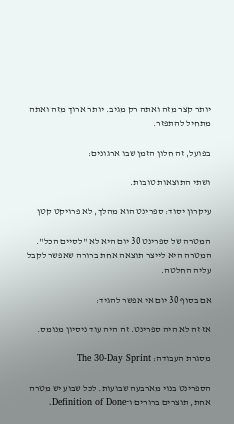יותר קצר מזה ואתה רק מגיב. יותר ארוך מזה ואתה מתחיל להתפזר.

בפועל, זה חלון הזמן שבו ארגונים:

ושתי התוצאות טובות.

עיקרון יסוד: ספרינט הוא מהלך, לא פרויקט קטן

המטרה של ספרינט 30 יום היא לא "לסיים הכל". המטרה היא לייצר תוצאה אחת ברורה שאפשר לקבל עליה החלטה.

אם בסוף 30 יום אי אפשר להגיד:

אז זה לא היה ספרינט. זה היה עוד ניסיון מנומס.

מסגרת העבודה: The 30-Day Sprint

הספרינט בנוי מארבעה שבועות. לכל שבוע יש מטרה אחת, תוצרים ברורים ו־Definition of Done.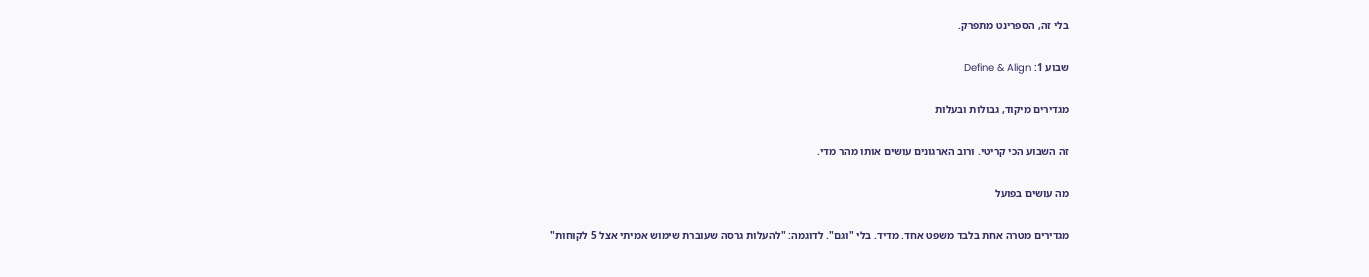בלי זה, הספרינט מתפרק.

שבוע 1: Define & Align

מגדירים מיקוד, גבולות ובעלות

זה השבוע הכי קריטי. ורוב הארגונים עושים אותו מהר מדי.

מה עושים בפועל

מגדירים מטרה אחת בלבד משפט אחד. מדיד. בלי "וגם". לדוגמה: "להעלות גרסה שעוברת שימוש אמיתי אצל 5 לקוחות"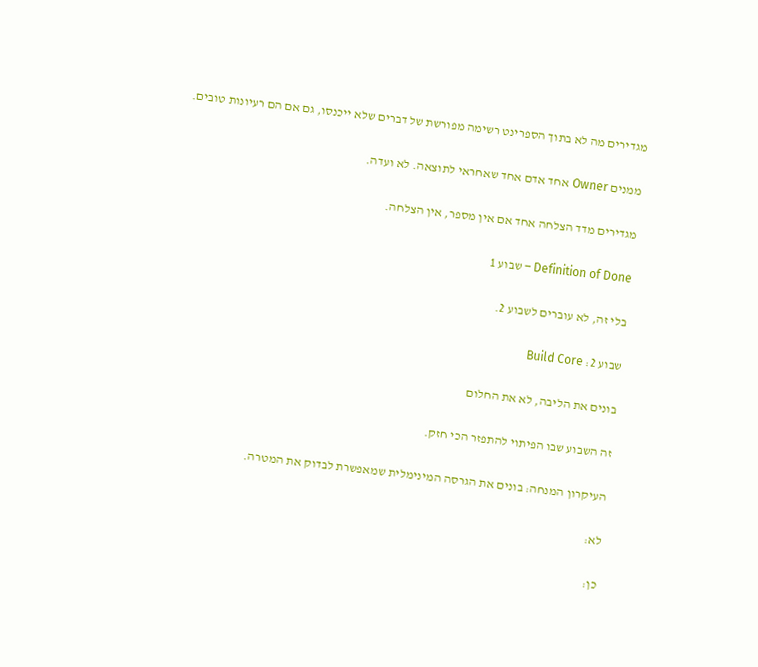מגדירים מה לא בתוך הספרינט רשימה מפורשת של דברים שלא ייכנסו, גם אם הם רעיונות טובים.

ממנים Owner אחד אדם אחד שאחראי לתוצאה. לא ועדה.

מגדירים מדד הצלחה אחד אם אין מספר, אין הצלחה.

Definition of Done – שבוע 1

בלי זה, לא עוברים לשבוע 2.

שבוע 2: Build Core

בונים את הליבה, לא את החלום

זה השבוע שבו הפיתוי להתפזר הכי חזק.

העיקרון המנחה: בונים את הגרסה המינימלית שמאפשרת לבדוק את המטרה.

לא:

כן: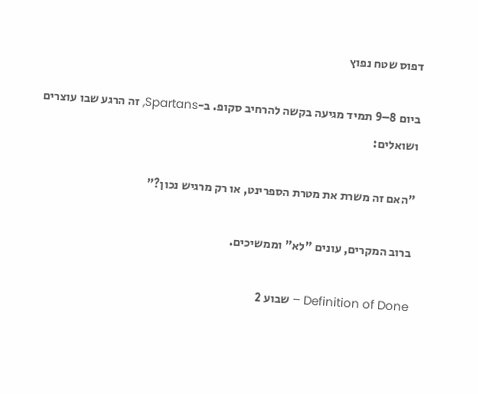דפוס שטח נפוץ

ביום 8–9 תמיד מגיעה בקשה להרחיב סקופ. ב-Spartans, זה הרגע שבו עוצרים ושואלים:

"האם זה משרת את מטרת הספרינט, או רק מרגיש נכון?"

ברוב המקרים, עונים "לא" וממשיכים.

Definition of Done – שבוע 2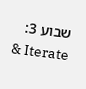שבוע 3: Iterate &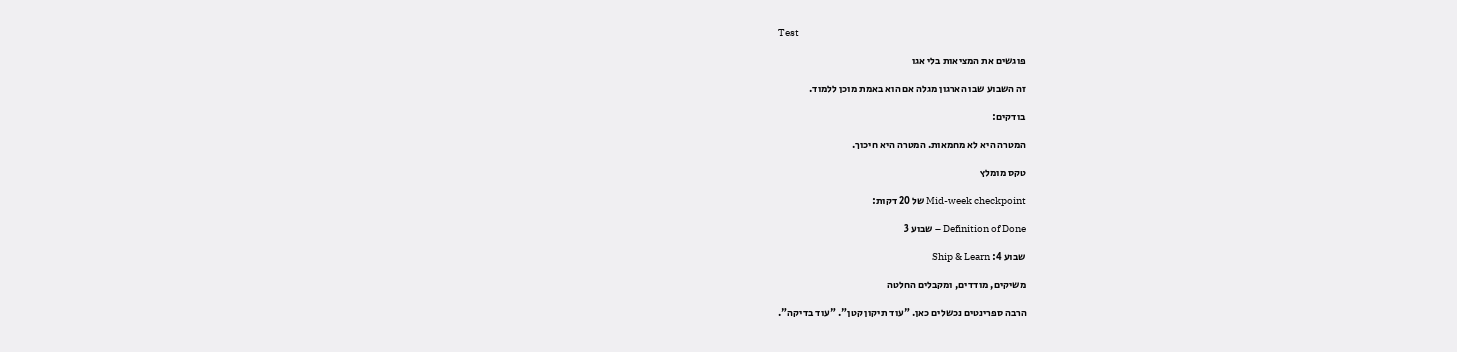Test

פוגשים את המציאות בלי אגו

זה השבוע שבו הארגון מגלה אם הוא באמת מוכן ללמוד.

בודקים:

המטרה היא לא מחמאות. המטרה היא חיכוך.

טקס מומלץ

Mid-week checkpoint של 20 דקות:

Definition of Done – שבוע 3

שבוע 4: Ship & Learn

משיקים, מודדים, ומקבלים החלטה

הרבה ספרינטים נכשלים כאן. "עוד תיקון קטן". "עוד בדיקה".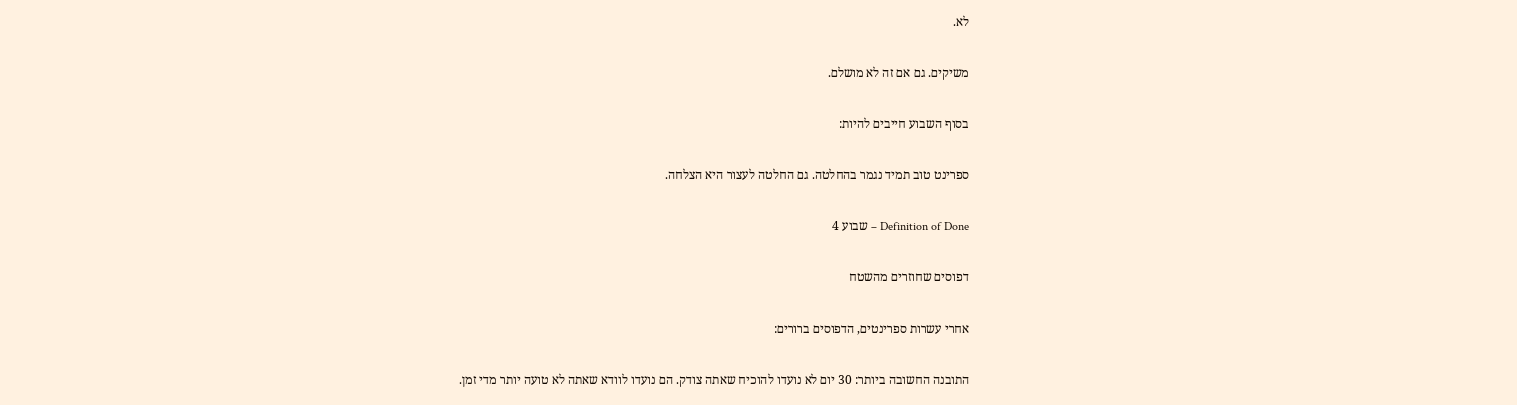לא.

משיקים. גם אם זה לא מושלם.

בסוף השבוע חייבים להיות:

ספרינט טוב תמיד נגמר בהחלטה. גם החלטה לעצור היא הצלחה.

Definition of Done – שבוע 4

דפוסים שחוזרים מהשטח

אחרי עשרות ספרינטים, הדפוסים ברורים:

התובנה החשובה ביותר: 30 יום לא נועדו להוכיח שאתה צודק. הם נועדו לוודא שאתה לא טועה יותר מדי זמן.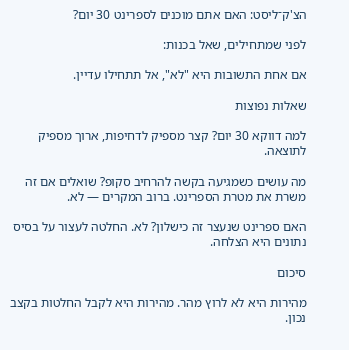הצ'ק־ליסט: האם אתם מוכנים לספרינט 30 יום?

לפני שמתחילים, שאל בכנות:

אם אחת התשובות היא "לא", אל תתחילו עדיין.

שאלות נפוצות

למה דווקא 30 יום? קצר מספיק לדחיפות, ארוך מספיק לתוצאה.

מה עושים כשמגיעה בקשה להרחיב סקופ? שואלים אם זה משרת את מטרת הספרינט. ברוב המקרים — לא.

האם ספרינט שנעצר זה כישלון? לא. החלטה לעצור על בסיס נתונים היא הצלחה.

סיכום

מהירות היא לא לרוץ מהר. מהירות היא לקבל החלטות בקצב נכון.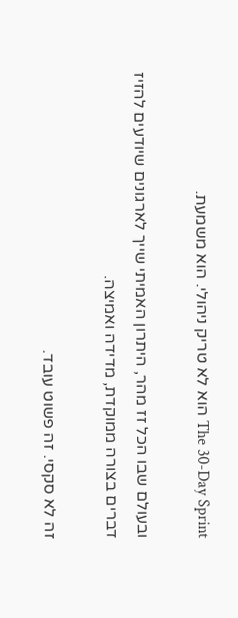The 30-Day Sprint הוא לא טריק ניהולי. הוא משמעת.

ובעולם שבו הכל זז מהר, היתרון האמיתי שייך לארגונים שיודעים להזיז דברים בצורה ממוקדת, מדידה ואמיצה.

זה לא סקסי. זה פשוט עובד.